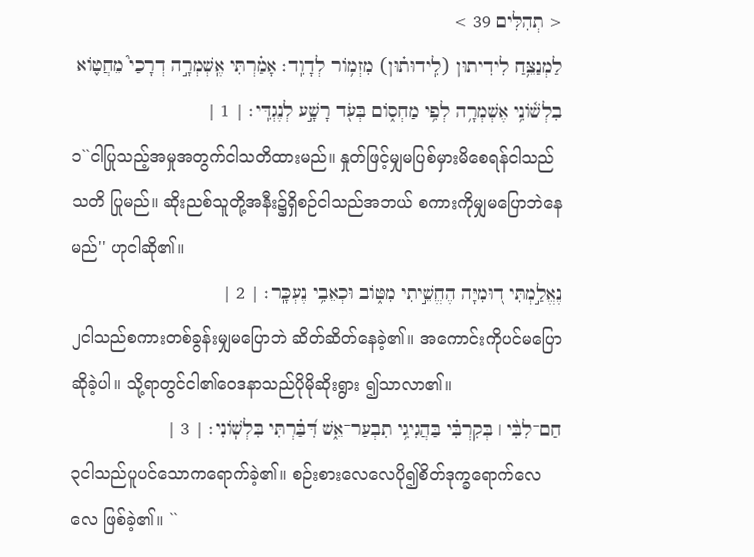< תְהִלִּים 39 >
לַמְנַצֵּ֥חַ לִידִיתוּן (לִֽידוּת֗וּן) מִזְמֹ֥ור לְדָוִֽד׃ אָמַ֗רְתִּי אֶֽשְׁמְרָ֣ה דְרָכַי֮ מֵחֲטֹ֪וא בִלְשֹׁ֫ונִ֥י אֶשְׁמְרָ֥ה לְפִ֥י מַחְסֹ֑ום בְּעֹ֖ד רָשָׁ֣ע לְנֶגְדִּֽי׃ | 1 |
၁``ငါပြုသည့်အမှုအတွက်ငါသတိထားမည်။ နှုတ်ဖြင့်မျှမပြစ်မှားမိစေရန်ငါသည်သတိ ပြုမည်။ ဆိုးညစ်သူတို့အနီး၌ရှိစဉ်ငါသည်အဘယ် စကားကိုမျှမပြောဘဲနေမည်'' ဟုငါဆို၏။
נֶאֱלַ֣מְתִּי ד֭וּמִיָּה הֶחֱשֵׁ֣יתִי מִטֹּ֑וב וּכְאֵבִ֥י נֶעְכָּֽר׃ | 2 |
၂ငါသည်စကားတစ်ခွန်းမျှမပြောဘဲ ဆိတ်ဆိတ်နေခဲ့၏။ အကောင်းကိုပင်မပြော ဆိုခဲ့ပါ။ သို့ရာတွင်ငါ၏ဝေဒနာသည်ပိုမိုဆိုးရွား ၍သာလာ၏။
חַם־לִבִּ֨י ׀ בְּקִרְבִּ֗י בַּהֲגִיגִ֥י תִבְעַר־אֵ֑שׁ דִּ֝בַּ֗רְתִּי בִּלְשֹֽׁונִי׃ | 3 |
၃ငါသည်ပူပင်သောကရောက်ခဲ့၏။ စဉ်းစားလေလေပို၍စိတ်ဒုက္ခရောက်လေလေ ဖြစ်ခဲ့၏။ ``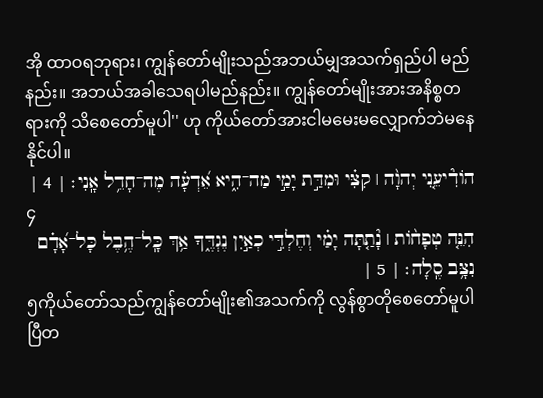အို ထာဝရဘုရား၊ ကျွန်တော်မျိုးသည်အဘယ်မျှအသက်ရှည်ပါ မည်နည်း။ အဘယ်အခါသေရပါမည်နည်း။ ကျွန်တော်မျိုးအားအနိစ္စတရားကို သိစေတော်မူပါ'' ဟု ကိုယ်တော်အားငါမမေးမလျှောက်ဘဲမနေနိုင်ပါ။
הֹודִ֘יעֵ֤נִי יְהוָ֨ה ׀ קִצִּ֗י וּמִדַּ֣ת יָמַ֣י מַה־הִ֑יא אֵ֝דְעָ֗ה מֶה־חָדֵ֥ל אָֽנִי׃ | 4 |
၄
הִנֵּ֤ה טְפָחֹ֨ות ׀ נָ֘תַ֤תָּה יָמַ֗י וְחֶלְדִּ֣י כְאַ֣יִן נֶגְדֶּ֑ךָ אַ֥ךְ כָּֽל־הֶ֥בֶל כָּל־אָ֝דָ֗ם נִצָּ֥ב סֶֽלָה׃ | 5 |
၅ကိုယ်တော်သည်ကျွန်တော်မျိုး၏အသက်ကို လွန်စွာတိုစေတော်မူပါပြီတ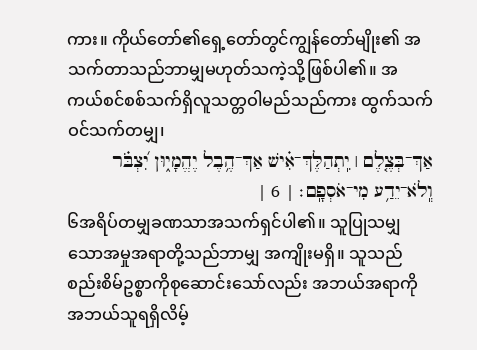ကား။ ကိုယ်တော်၏ရှေ့တော်တွင်ကျွန်တော်မျိုး၏ အသက်တာသည်ဘာမျှမဟုတ်သကဲ့သို့ဖြစ်ပါ၏။ အကယ်စင်စစ်သက်ရှိလူသတ္တဝါမည်သည်ကား ထွက်သက်ဝင်သက်တမျှ၊
אַךְ־בְּצֶ֤לֶם ׀ יִֽתְהַלֶּךְ־אִ֗ישׁ אַךְ־הֶ֥בֶל יֶהֱמָי֑וּן יִ֝צְבֹּ֗ר וְֽלֹא־יֵדַ֥ע מִי־אֹסְפָֽם׃ | 6 |
၆အရိပ်တမျှခဏသာအသက်ရှင်ပါ၏။ သူပြုသမျှသောအမှုအရာတို့သည်ဘာမျှ အကျိုးမရှိ။ သူသည်စည်းစိမ်ဥစ္စာကိုစုဆောင်းသော်လည်း အဘယ်အရာကိုအဘယ်သူရရှိလိမ့်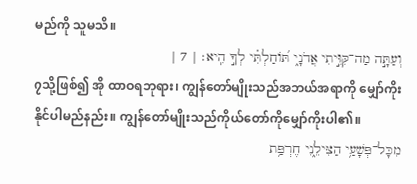မည်ကို သူမသိ။
וְעַתָּ֣ה מַה־קִּוִּ֣יתִי אֲדֹנָ֑י תֹּ֝וחַלְתִּ֗י לְךָ֣ הִֽיא׃ | 7 |
၇သို့ဖြစ်၍ အို ထာဝရဘုရား၊ ကျွန်တော်မျိုးသည်အဘယ်အရာကို မျှော်ကိုးနိုင်ပါမည်နည်း။ ကျွန်တော်မျိုးသည်ကိုယ်တော်ကိုမျှော်ကိုးပါ၏။
מִכָּל־פְּשָׁעַ֥י הַצִּילֵ֑נִי חֶרְפַּ֥ת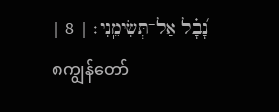נָ֝בָ֗ל אַל־תְּשִׂימֵֽנִי׃ | 8 |
၈ကျွန်တော်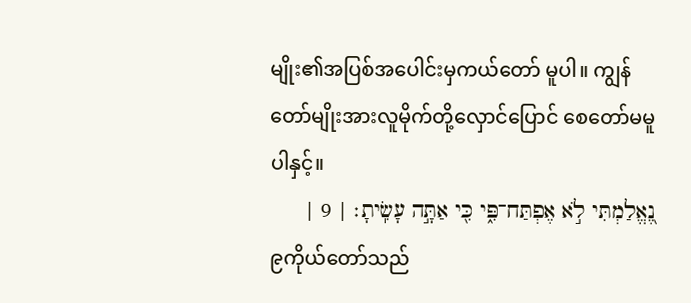မျိုး၏အပြစ်အပေါင်းမှကယ်တော် မူပါ။ ကျွန်တော်မျိုးအားလူမိုက်တို့လှောင်ပြောင် စေတော်မမူပါနှင့်။
נֶ֭אֱלַמְתִּי לֹ֣א אֶפְתַּח־פִּ֑י כִּ֖י אַתָּ֣ה עָשִֽׂיתָ׃ | 9 |
၉ကိုယ်တော်သည်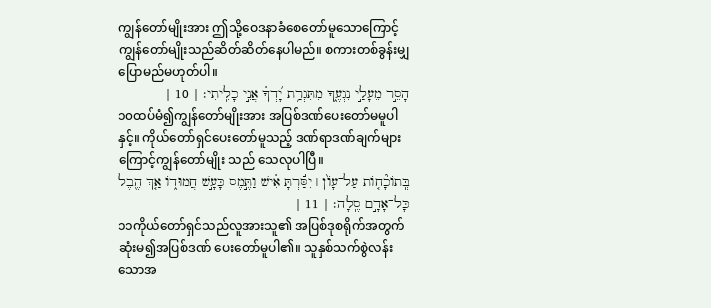ကျွန်တော်မျိုးအား ဤသို့ဝေဒနာခံစေတော်မူသောကြောင့် ကျွန်တော်မျိုးသည်ဆိတ်ဆိတ်နေပါမည်။ စကားတစ်ခွန်းမျှပြောမည်မဟုတ်ပါ။
הָסֵ֣ר מֵעָלַ֣י נִגְעֶ֑ךָ מִתִּגְרַ֥ת יָ֝דְךָ֗ אֲנִ֣י כָלִֽיתִי׃ | 10 |
၁၀ထပ်မံ၍ကျွန်တော်မျိုးအား အပြစ်ဒဏ်ပေးတော်မမူပါနှင့်။ ကိုယ်တော်ရှင်ပေးတော်မူသည့် ဒဏ်ရာဒဏ်ချက်များကြောင့်ကျွန်တော်မျိုး သည် သေလုပါပြီ။
בְּֽתֹוכָ֘חֹ֤ות עַל־עָוֹ֨ן ׀ יִסַּ֬רְתָּ אִ֗ישׁ וַתֶּ֣מֶס כָּעָ֣שׁ חֲמוּדֹ֑ו אַ֤ךְ הֶ֖בֶל כָּל־אָדָ֣ם סֶֽלָה׃ | 11 |
၁၁ကိုယ်တော်ရှင်သည်လူအားသူ၏ အပြစ်ဒုစရိုက်အတွက်ဆုံးမ၍အပြစ်ဒဏ် ပေးတော်မူပါ၏။ သူနှစ်သက်စွဲလန်းသောအ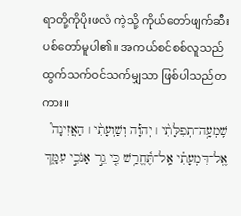ရာတို့ကိုပိုးဖလံ ကဲ့သို့ ကိုယ်တော်ဖျက်ဆီးပစ်တော်မူပါ၏။ အကယ်စင်စစ်လူသည်ထွက်သက်ဝင်သက်မျှသာ ဖြစ်ပါသည်တကား။
שִֽׁמְעָ֥ה־תְפִלָּתִ֨י ׀ יְהוָ֡ה וְשַׁוְעָתִ֨י ׀ הַאֲזִינָה֮ אֶֽל־דִּמְעָתִ֗י אַֽל־תֶּ֫חֱרַ֥שׁ כִּ֤י גֵ֣ר אָנֹכִ֣י עִמָּ֑ךְ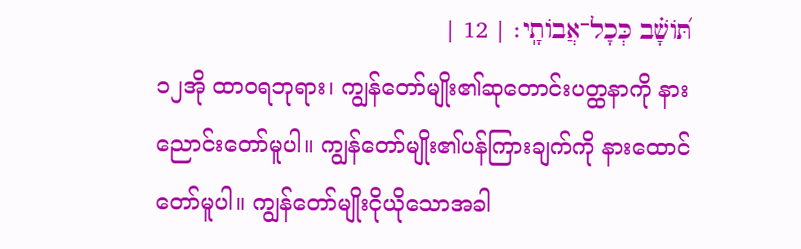תֹּ֝ושָׁ֗ב כְּכָל־אֲבֹותָֽי׃ | 12 |
၁၂အို ထာဝရဘုရား၊ ကျွန်တော်မျိုး၏ဆုတောင်းပတ္ထနာကို နားညောင်းတော်မူပါ။ ကျွန်တော်မျိုး၏ပန်ကြားချက်ကို နားထောင်တော်မူပါ။ ကျွန်တော်မျိုးငိုယိုသောအခါ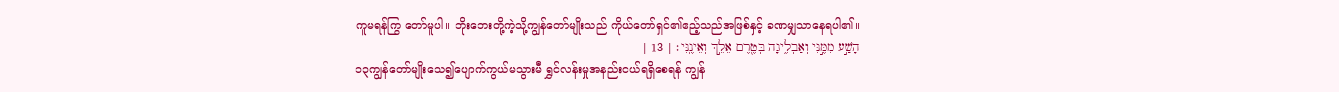ကူမရန်ကြွ တော်မူပါ။ ဘိုးဘေးတို့ကဲ့သို့ကျွန်တော်မျိုးသည် ကိုယ်တော်ရှင်၏ဧည့်သည်အဖြစ်နှင့် ခဏမျှသာနေရပါ၏။
הָשַׁ֣ע מִמֶּ֣נִּי וְאַבְלִ֑יגָה בְּטֶ֖רֶם אֵלֵ֣ךְ וְאֵינֶֽנִּי׃ | 13 |
၁၃ကျွန်တော်မျိုးသေ၍ပျောက်ကွယ်မသွားမီ ရွှင်လန်းမှုအနည်းငယ်ရရှိစေရန် ကျွန်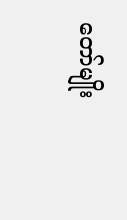တော်မျိုး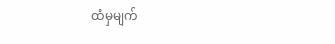ထံမှမျက်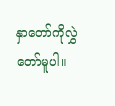နှာတော်ကိုလွှဲတော်မူပါ။